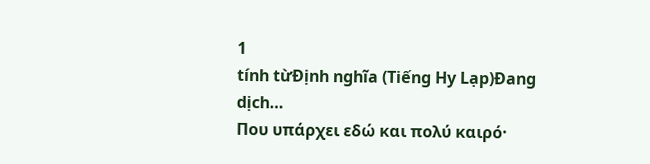1
tính từĐịnh nghĩa (Tiếng Hy Lạp)Đang dịch…
Που υπάρχει εδώ και πολύ καιρό·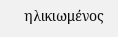ηλικιωμένος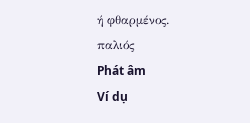ή φθαρμένος.
παλιός
Phát âm
Ví dụ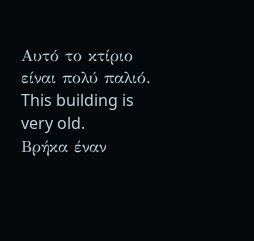Αυτό το κτίριο είναι πολύ παλιό.
This building is very old.
Βρήκα έναν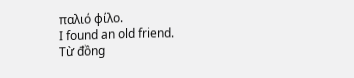παλιό φίλο.
I found an old friend.
Từ đồng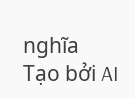nghĩa
Tạo bởi AI